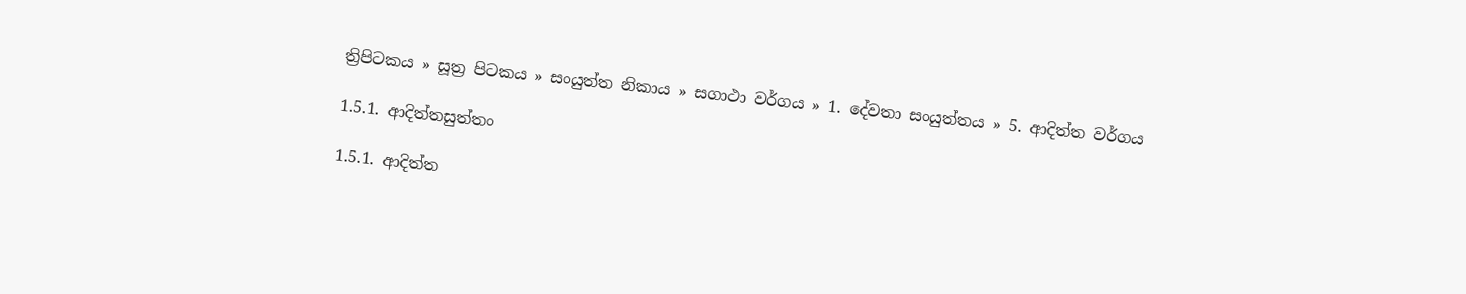ත්‍රිපිටකය » සූත්‍ර පිටකය » සංයුත්‌ත නිකාය » සගාථා වර්ගය » 1. දේවතා සංයුත්‌තය » 5. ආදිත්ත වර්ගය

1.5.1. ආදිත්තසුත්තං

1.5.1. ආදිත්ත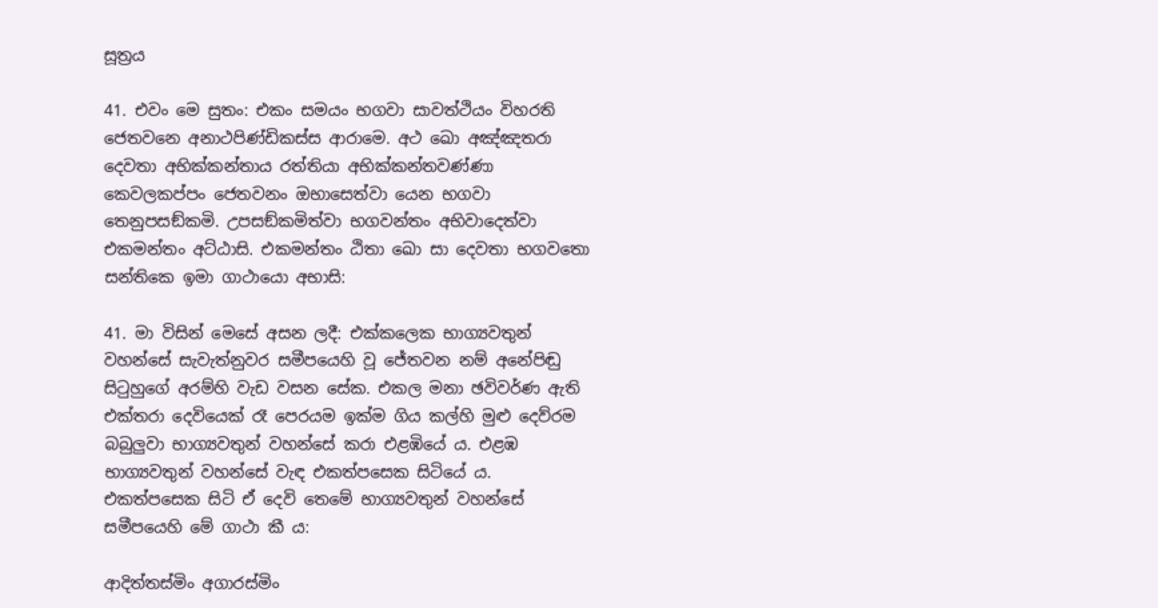සූත්‍රය

41. එවං මෙ සුතං: එකං සමයං භගවා සාවත්ථියං විහරති ජෙතවනෙ අනාථපිණ්ඩිකස්ස ආරාමෙ. අථ ඛො අඤ්ඤතරා දෙවතා අභික්කන්තාය රත්තියා අභික්කන්තවණ්ණා කෙවලකප්පං ජෙතවනං ඔභාසෙත්වා යෙන භගවා තෙනුපසඞ්කමි. උපසඞ්කමිත්වා භගවන්තං අභිවාදෙත්වා එකමන්තං අට්ඨාසි. එකමන්තං ඨිතා ඛො සා දෙවතා භගවතො සන්තිකෙ ඉමා ගාථායො අභාසි:

41. මා විසින් මෙසේ අසන ලදී: එක්කලෙක භාග්‍යවතුන් වහන්සේ සැවැත්නුවර සමීපයෙහි වූ ජේතවන නම් අනේපිඬු සිටුහුගේ අරම්හි වැඩ වසන සේක. එකල මනා ඡවිවර්ණ ඇති එක්තරා දෙවියෙක් රෑ පෙරයම ඉක්ම ගිය කල්හි මුළු දෙව්රම බබුලුවා භාග්‍යවතුන් වහන්සේ කරා එළඹියේ ය. එළඹ භාග්‍යවතුන් වහන්සේ වැඳ එකත්පසෙක සිටියේ ය. එකත්පසෙක සිටි ඒ දෙවි තෙමේ භාග්‍යවතුන් වහන්සේ සමීපයෙහි මේ ගාථා කී ය:

ආදිත්තස්මිං අගාරස්මිං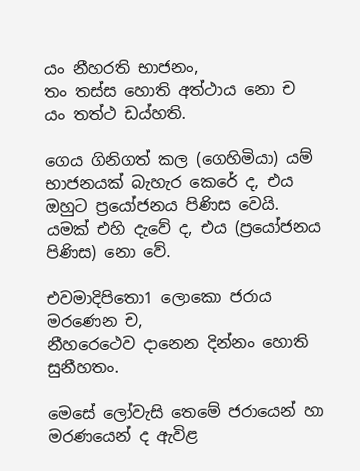යං නීහරති භාජනං,
තං තස්ස හොති අත්ථාය නො ච යං තත්ථ ඩය්හති.

ගෙය ගිනිගත් කල (ගෙහිමියා) යම් භාජනයක් බැහැර කෙරේ ද, එය ඔහුට ප්‍රයෝජනය පිණිස වෙයි. යමක් එහි දැවේ ද, එය (ප්‍රයෝජනය පිණිස) නො වේ.

එවමාදිපිතො1 ලොකො ජරාය මරණෙන ච,
නීහරෙථෙව දානෙන දින්නං හොති සුනීහතං.

මෙසේ ලෝවැසි තෙමේ ජරායෙන් හා මරණයෙන් ද ඇවිළ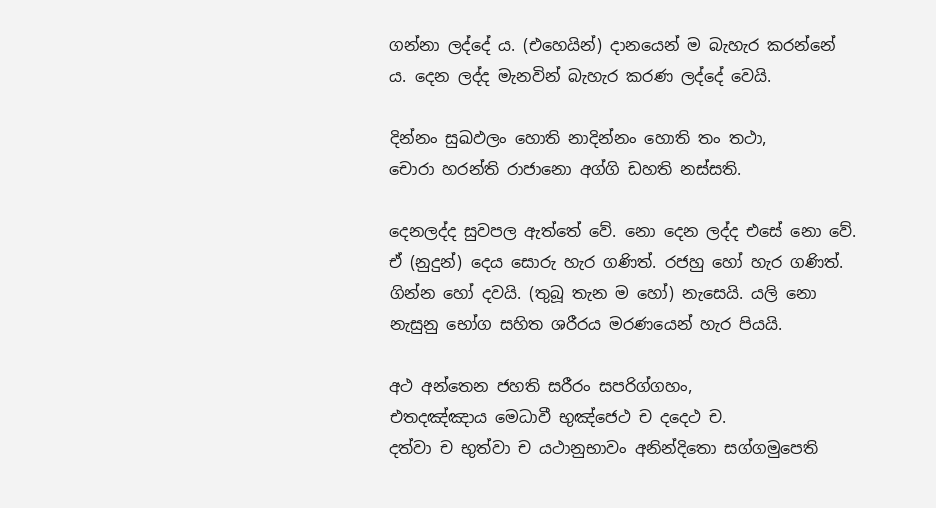ගන්නා ලද්දේ ය. (එහෙයින්) දානයෙන් ම බැහැර කරන්නේ ය. දෙන ලද්ද මැනවින් බැහැර කරණ ලද්දේ වෙයි.

දින්නං සුඛඵලං හොති නාදින්නං හොති තං තථා,
චොරා හරන්ති රාජානො අග්ගි ඩහති නස්සති.

දෙනලද්ද සුවපල ඇත්තේ වේ. නො දෙන ලද්ද එසේ නො වේ. ඒ (නුදුන්) දෙය සොරු හැර ගණිත්. රජහු හෝ හැර ගණිත්. ගින්න හෝ දවයි. (තුබූ තැන ම හෝ) නැසෙයි. යලි නො නැසුනු භෝග සහිත ශරීරය මරණයෙන් හැර පියයි.

අථ අන්තෙන ජහති සරීරං සපරිග්ගහං,
එතදඤ්ඤාය මෙධාවී භුඤ්ජෙථ ච දදෙථ ච.
දත්වා ච භුත්වා ච යථානුභාවං අනින්දිතො සග්ගමුපෙති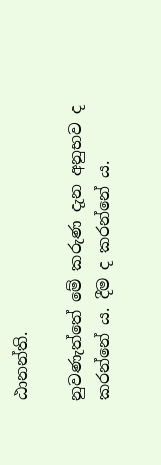ඨානන්ති.

නුවණැත්තේ මේ කරුණ දැන අනුභව ද කරන්නේ ය. දීම ද කරන්නේ ය.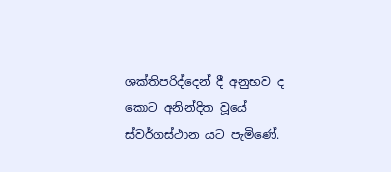ශක්තිපරිද්දෙන් දී අනුභව ද කොට අනින්දිත වූයේ ස්වර්ගස්ථාන යට පැමිණේ.